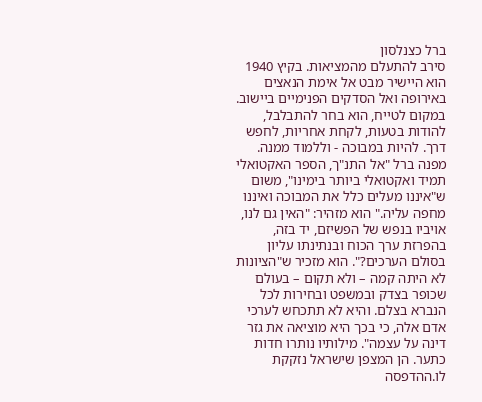ברל כצנלסון
סירב להתעלם מהמציאות. בקיץ 1940 הוא היישיר מבט אל אימת הנאצים באירופה ואל הסדקים הפנימיים ביישוב. במקום לטייח, הוא בחר להתבלבל, להודות בטעות, לקחת אחריות, לחפש דרך. להיות במבוכה - וללמוד ממנה. מפנה ברל "אל התנ"ך, הספר האקטואלי תמיד ואקטואלי ביותר בימינו", משום ש"איננו מעלים כלל את המבוכה ואיננו מחפה עליה." הוא מזהיר: "האין גם לנו, אויביו בנפש של הפשיזם, יד בזה, בהפרזת ערך הכוח ובנתינתו עליון בסולם הערכים?". הוא מזכיר ש"הציונות לא היתה קמה – ולא תקום – בעולם שכופר בצדק ובמשפט ובחירות לכל הנברא בצלם. והיא לא תתכחש לערכי אדם אלה, כי בכך היא מוציאה את גזר דינה על עצמה". מילותיו נותרו חדות כתער. הן המצפן שישראל נזקקת לו.ההדפסה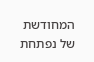המחודשת של נפתחת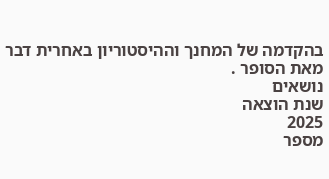בהקדמה של המחנך וההיסטוריון באחרית דבר מאת הסופר .
נושאים
שנת הוצאה
2025
מספר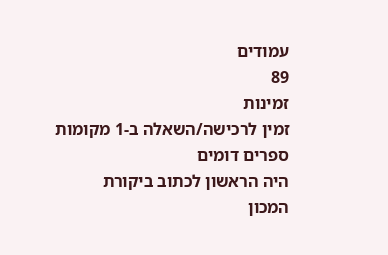עמודים
89
זמינות
זמין לרכישה/השאלה ב-1 מקומות
ספרים דומים
היה הראשון לכתוב ביקורת
המכון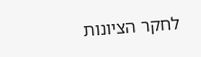לחקר הציונות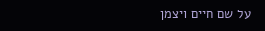על שם חיים ויצמן